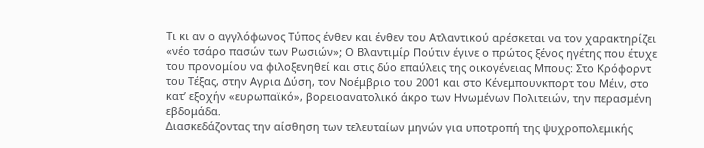Τι κι αν ο αγγλόφωνος Τύπος ένθεν και ένθεν του Ατλαντικού αρέσκεται να τον χαρακτηρίζει «νέο τσάρο πασών των Ρωσιών»; Ο Βλαντιμίρ Πούτιν έγινε ο πρώτος ξένος ηγέτης που έτυχε του προνομίου να φιλοξενηθεί και στις δύο επαύλεις της οικογένειας Μπους: Στο Κρόφορντ του Τέξας, στην Αγρια Δύση, τον Νοέμβριο του 2001 και στο Κένεμπουνκπορτ του Μέιν, στο κατ’ εξοχήν «ευρωπαϊκό», βορειοανατολικό άκρο των Ηνωμένων Πολιτειών, την περασμένη εβδομάδα.
Διασκεδάζοντας την αίσθηση των τελευταίων μηνών για υποτροπή της ψυχροπολεμικής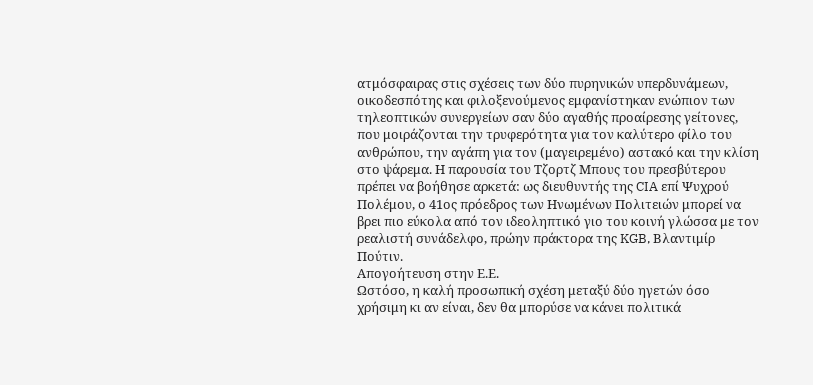ατμόσφαιρας στις σχέσεις των δύο πυρηνικών υπερδυνάμεων, οικοδεσπότης και φιλοξενούμενος εμφανίστηκαν ενώπιον των τηλεοπτικών συνεργείων σαν δύο αγαθής προαίρεσης γείτονες, που μοιράζονται την τρυφερότητα για τον καλύτερο φίλο του ανθρώπου, την αγάπη για τον (μαγειρεμένο) αστακό και την κλίση στο ψάρεμα. Η παρουσία του Τζορτζ Μπους του πρεσβύτερου πρέπει να βοήθησε αρκετά: ως διευθυντής της CIA επί Ψυχρού Πολέμου, ο 41ος πρόεδρος των Ηνωμένων Πολιτειών μπορεί να βρει πιο εύκολα από τον ιδεοληπτικό γιο του κοινή γλώσσα με τον ρεαλιστή συνάδελφο, πρώην πράκτορα της KGB, Βλαντιμίρ Πούτιν.
Απογοήτευση στην Ε.Ε.
Ωστόσο, η καλή προσωπική σχέση μεταξύ δύο ηγετών όσο χρήσιμη κι αν είναι, δεν θα μπορύσε να κάνει πολιτικά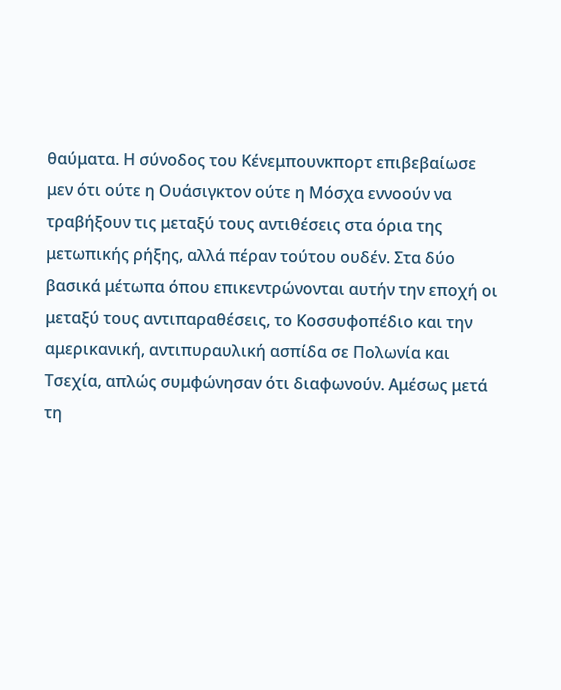θαύματα. Η σύνοδος του Κένεμπουνκπορτ επιβεβαίωσε μεν ότι ούτε η Ουάσιγκτον ούτε η Μόσχα εννοούν να τραβήξουν τις μεταξύ τους αντιθέσεις στα όρια της μετωπικής ρήξης, αλλά πέραν τούτου ουδέν. Στα δύο βασικά μέτωπα όπου επικεντρώνονται αυτήν την εποχή οι μεταξύ τους αντιπαραθέσεις, το Κοσσυφοπέδιο και την αμερικανική, αντιπυραυλική ασπίδα σε Πολωνία και Τσεχία, απλώς συμφώνησαν ότι διαφωνούν. Αμέσως μετά τη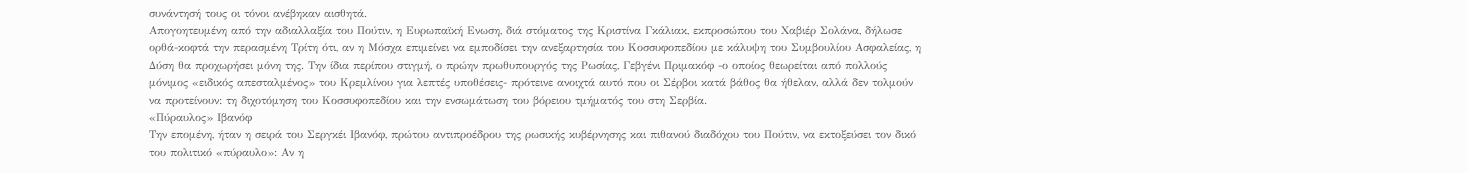συνάντησή τους οι τόνοι ανέβηκαν αισθητά.
Απογοητευμένη από την αδιαλλαξία του Πούτιν, η Ευρωπαϊκή Ενωση, διά στόματος της Κριστίνα Γκάλιακ, εκπροσώπου του Χαβιέρ Σολάνα, δήλωσε ορθά-κοφτά την περασμένη Τρίτη ότι, αν η Μόσχα επιμείνει να εμποδίσει την ανεξαρτησία του Κοσσυφοπεδίου με κάλυψη του Συμβουλίου Ασφαλείας, η Δύση θα προχωρήσει μόνη της. Την ίδια περίπου στιγμή, ο πρώην πρωθυπουργός της Ρωσίας, Γεβγένι Πριμακόφ -ο οποίος θεωρείται από πολλούς μόνιμος «ειδικός απεσταλμένος» του Κρεμλίνου για λεπτές υποθέσεις- πρότεινε ανοιχτά αυτό που οι Σέρβοι κατά βάθος θα ήθελαν, αλλά δεν τολμούν να προτείνουν: τη διχοτόμηση του Κοσσυφοπεδίου και την ενσωμάτωση του βόρειου τμήματός του στη Σερβία.
«Πύραυλος» Ιβανόφ
Την επομένη, ήταν η σειρά του Σεργκέι Ιβανόφ, πρώτου αντιπροέδρου της ρωσικής κυβέρνησης και πιθανού διαδόχου του Πούτιν, να εκτοξεύσει τον δικό του πολιτικό «πύραυλο»: Αν η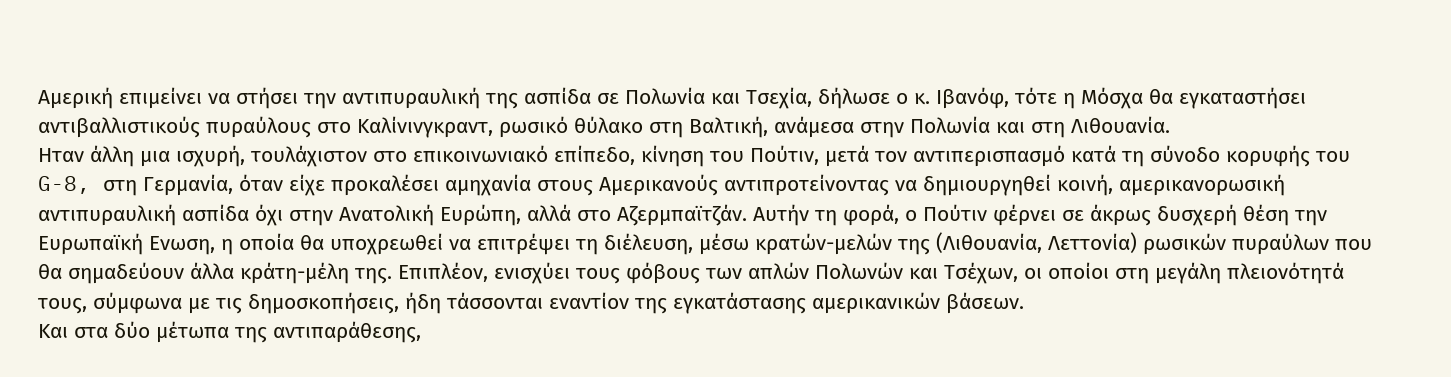Αμερική επιμείνει να στήσει την αντιπυραυλική της ασπίδα σε Πολωνία και Τσεχία, δήλωσε ο κ. Ιβανόφ, τότε η Μόσχα θα εγκαταστήσει αντιβαλλιστικούς πυραύλους στο Καλίνινγκραντ, ρωσικό θύλακο στη Βαλτική, ανάμεσα στην Πολωνία και στη Λιθουανία.
Ηταν άλλη μια ισχυρή, τουλάχιστον στο επικοινωνιακό επίπεδο, κίνηση του Πούτιν, μετά τον αντιπερισπασμό κατά τη σύνοδο κορυφής του G-8, στη Γερμανία, όταν είχε προκαλέσει αμηχανία στους Αμερικανούς αντιπροτείνοντας να δημιουργηθεί κοινή, αμερικανορωσική αντιπυραυλική ασπίδα όχι στην Ανατολική Ευρώπη, αλλά στο Αζερμπαϊτζάν. Αυτήν τη φορά, ο Πούτιν φέρνει σε άκρως δυσχερή θέση την Ευρωπαϊκή Ενωση, η οποία θα υποχρεωθεί να επιτρέψει τη διέλευση, μέσω κρατών-μελών της (Λιθουανία, Λεττονία) ρωσικών πυραύλων που θα σημαδεύουν άλλα κράτη-μέλη της. Επιπλέον, ενισχύει τους φόβους των απλών Πολωνών και Τσέχων, οι οποίοι στη μεγάλη πλειονότητά τους, σύμφωνα με τις δημοσκοπήσεις, ήδη τάσσονται εναντίον της εγκατάστασης αμερικανικών βάσεων.
Και στα δύο μέτωπα της αντιπαράθεσης,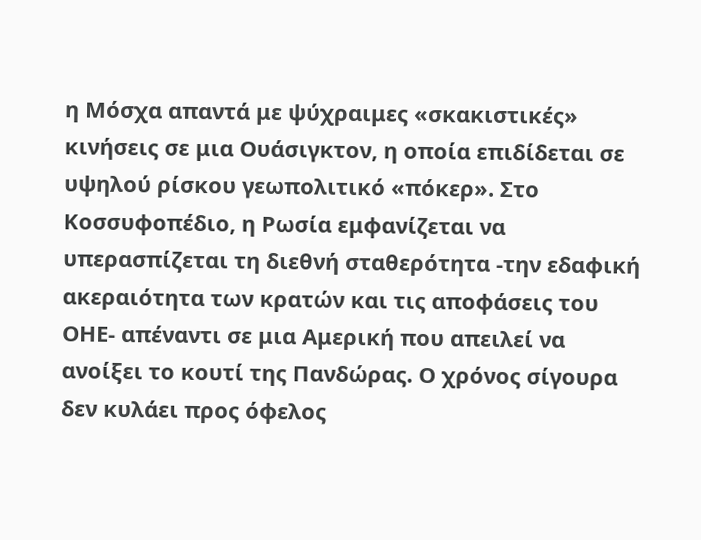η Μόσχα απαντά με ψύχραιμες «σκακιστικές» κινήσεις σε μια Ουάσιγκτον, η οποία επιδίδεται σε υψηλού ρίσκου γεωπολιτικό «πόκερ». Στο Κοσσυφοπέδιο, η Ρωσία εμφανίζεται να υπερασπίζεται τη διεθνή σταθερότητα -την εδαφική ακεραιότητα των κρατών και τις αποφάσεις του ΟΗΕ- απέναντι σε μια Αμερική που απειλεί να ανοίξει το κουτί της Πανδώρας. Ο χρόνος σίγουρα δεν κυλάει προς όφελος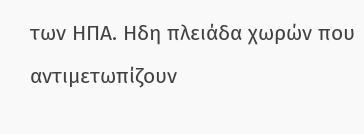των ΗΠΑ. Ηδη πλειάδα χωρών που αντιμετωπίζουν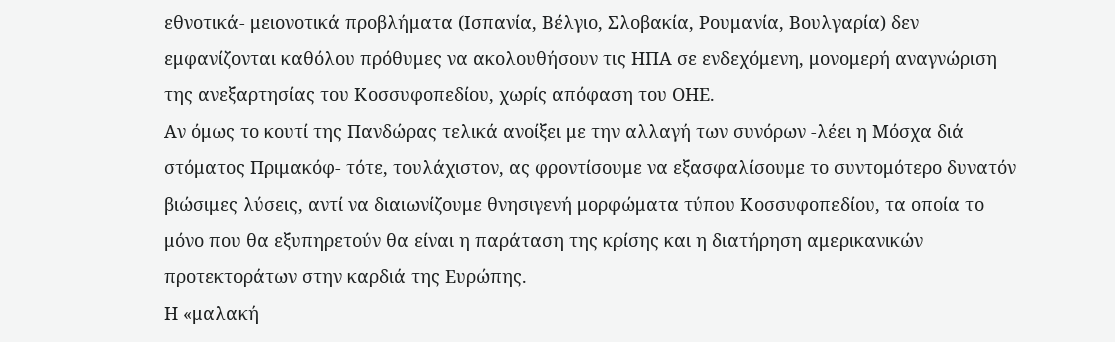εθνοτικά- μειονοτικά προβλήματα (Ισπανία, Βέλγιο, Σλοβακία, Ρουμανία, Βουλγαρία) δεν εμφανίζονται καθόλου πρόθυμες να ακολουθήσουν τις ΗΠΑ σε ενδεχόμενη, μονομερή αναγνώριση της ανεξαρτησίας του Κοσσυφοπεδίου, χωρίς απόφαση του ΟΗΕ.
Αν όμως το κουτί της Πανδώρας τελικά ανοίξει με την αλλαγή των συνόρων -λέει η Μόσχα διά στόματος Πριμακόφ- τότε, τουλάχιστον, ας φροντίσουμε να εξασφαλίσουμε το συντομότερο δυνατόν βιώσιμες λύσεις, αντί να διαιωνίζουμε θνησιγενή μορφώματα τύπου Κοσσυφοπεδίου, τα οποία το μόνο που θα εξυπηρετούν θα είναι η παράταση της κρίσης και η διατήρηση αμερικανικών προτεκτοράτων στην καρδιά της Ευρώπης.
Η «μαλακή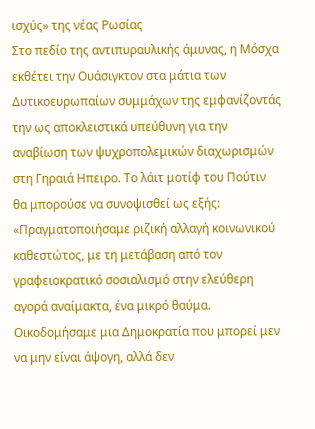ισχύς» της νέας Ρωσίας
Στο πεδίο της αντιπυραυλικής άμυνας, η Μόσχα εκθέτει την Ουάσιγκτον στα μάτια των Δυτικοευρωπαίων συμμάχων της εμφανίζοντάς την ως αποκλειστικά υπεύθυνη για την αναβίωση των ψυχροπολεμικών διαχωρισμών στη Γηραιά Ηπειρο. Το λάιτ μοτίφ του Πούτιν θα μπορούσε να συνοψισθεί ως εξής: «Πραγματοποιήσαμε ριζική αλλαγή κοινωνικού καθεστώτος, με τη μετάβαση από τον γραφειοκρατικό σοσιαλισμό στην ελεύθερη αγορά αναίμακτα, ένα μικρό θαύμα. Οικοδομήσαμε μια Δημοκρατία που μπορεί μεν να μην είναι άψογη, αλλά δεν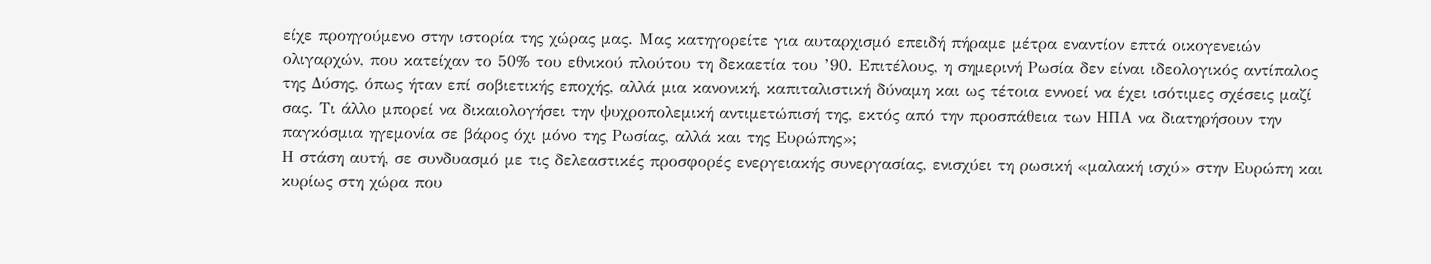είχε προηγούμενο στην ιστορία της χώρας μας. Μας κατηγορείτε για αυταρχισμό επειδή πήραμε μέτρα εναντίον επτά οικογενειών ολιγαρχών, που κατείχαν το 50% του εθνικού πλούτου τη δεκαετία του ’90. Επιτέλους, η σημερινή Ρωσία δεν είναι ιδεολογικός αντίπαλος της Δύσης, όπως ήταν επί σοβιετικής εποχής, αλλά μια κανονική, καπιταλιστική δύναμη και ως τέτοια εννοεί να έχει ισότιμες σχέσεις μαζί σας. Τι άλλο μπορεί να δικαιολογήσει την ψυχροπολεμική αντιμετώπισή της, εκτός από την προσπάθεια των ΗΠΑ να διατηρήσουν την παγκόσμια ηγεμονία σε βάρος όχι μόνο της Ρωσίας, αλλά και της Ευρώπης»;
Η στάση αυτή, σε συνδυασμό με τις δελεαστικές προσφορές ενεργειακής συνεργασίας, ενισχύει τη ρωσική «μαλακή ισχύ» στην Ευρώπη και κυρίως στη χώρα που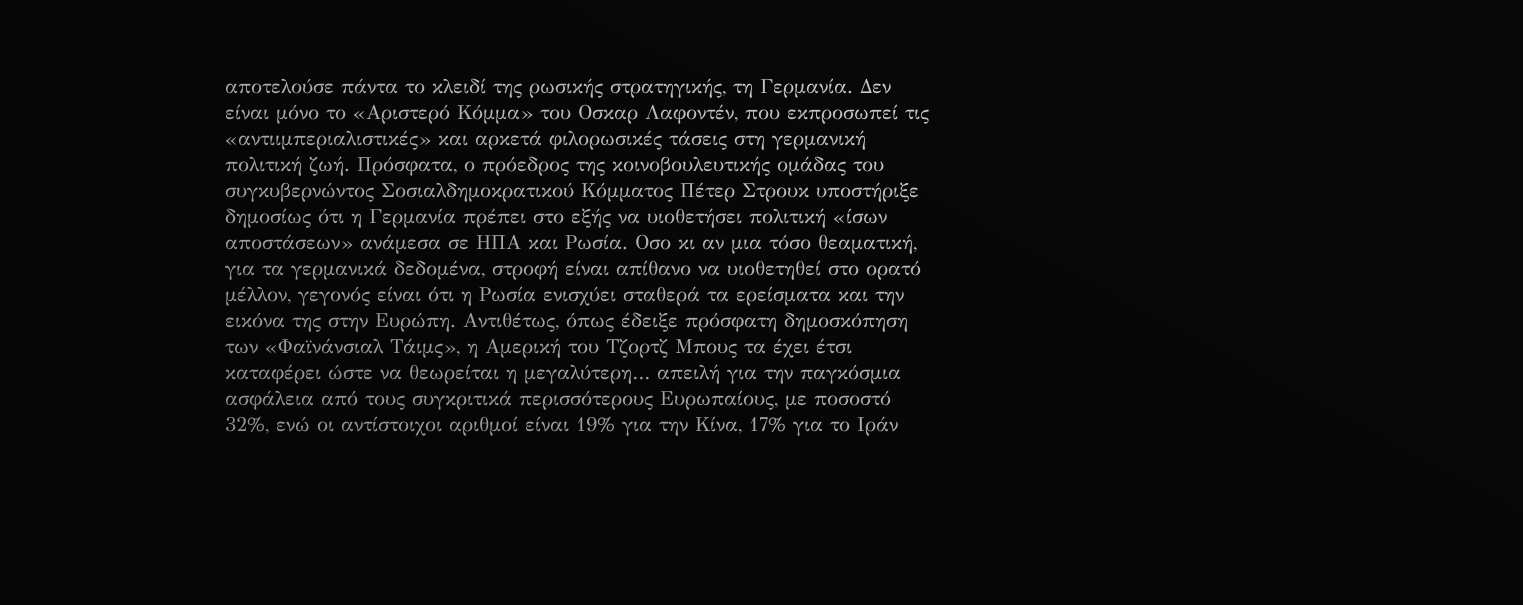αποτελούσε πάντα το κλειδί της ρωσικής στρατηγικής, τη Γερμανία. Δεν είναι μόνο το «Αριστερό Κόμμα» του Οσκαρ Λαφοντέν, που εκπροσωπεί τις «αντιιμπεριαλιστικές» και αρκετά φιλορωσικές τάσεις στη γερμανική πολιτική ζωή. Πρόσφατα, ο πρόεδρος της κοινοβουλευτικής ομάδας του συγκυβερνώντος Σοσιαλδημοκρατικού Κόμματος Πέτερ Στρουκ υποστήριξε δημοσίως ότι η Γερμανία πρέπει στο εξής να υιοθετήσει πολιτική «ίσων αποστάσεων» ανάμεσα σε ΗΠΑ και Ρωσία. Οσο κι αν μια τόσο θεαματική, για τα γερμανικά δεδομένα, στροφή είναι απίθανο να υιοθετηθεί στο ορατό μέλλον, γεγονός είναι ότι η Ρωσία ενισχύει σταθερά τα ερείσματα και την εικόνα της στην Ευρώπη. Αντιθέτως, όπως έδειξε πρόσφατη δημοσκόπηση των «Φαϊνάνσιαλ Τάιμς», η Αμερική του Τζορτζ Μπους τα έχει έτσι καταφέρει ώστε να θεωρείται η μεγαλύτερη… απειλή για την παγκόσμια ασφάλεια από τους συγκριτικά περισσότερους Ευρωπαίους, με ποσοστό 32%, ενώ οι αντίστοιχοι αριθμοί είναι 19% για την Κίνα, 17% για το Ιράν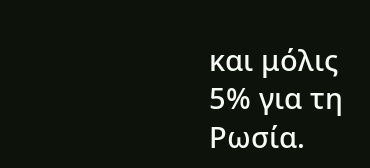και μόλις 5% για τη Ρωσία.